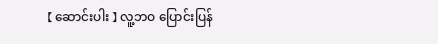【 ဆောင်းပါး 】 လူ့ဘဝ ပြောင်းပြန်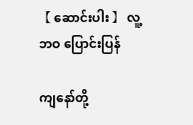【 ဆောင်းပါး 】 လူ့ဘဝ ပြောင်းပြန်

ကျနော်တို့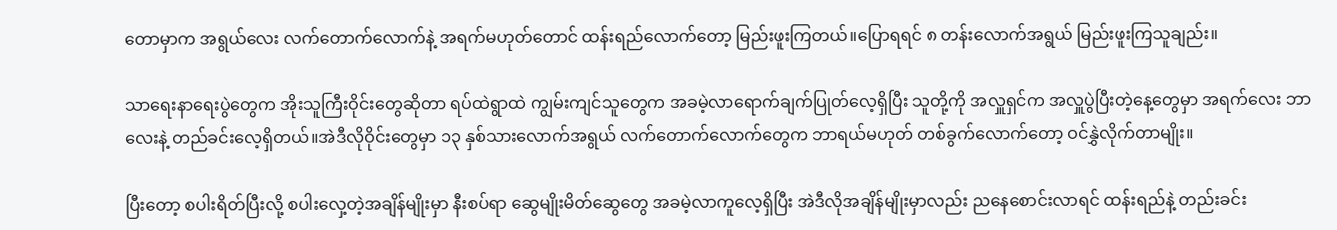တောမှာက အရွယ်လေး လက်တောက်လောက်နဲ့ အရက်မဟုတ်တောင် ထန်းရည်လောက်တော့ မြည်းဖူးကြတယ်။ပြောရရင် ၈ တန်းလောက်အရွယ် မြည်းဖူးကြသူချည်း။

သာရေးနာရေးပွဲတွေက အိုးသူကြီးဝိုင်းတွေဆိုတာ ရပ်ထဲရွာထဲ ကျွမ်းကျင်သူတွေက အခမဲ့လာရောက်ချက်ပြုတ်လေ့ရှိပြီး သူတို့ကို အလှူရှင်က အလှူပွဲပြီးတဲ့နေ့တွေမှာ အရက်လေး ဘာလေးနဲ့ တည်ခင်းလေ့ရှိတယ်။အဲဒီလိုဝိုင်းတွေမှာ ၁၃ နှစ်သားလောက်အရွယ် လက်တောက်လောက်တွေက ဘာရယ်မဟုတ် တစ်ခွက်လောက်တော့ ဝင်နွှဲလိုက်တာမျိုး။

ပြီးတော့ စပါးရိတ်ပြီးလို့ စပါးလှေ့တဲ့အချိန်မျိုးမှာ နီးစပ်ရာ ဆွေမျိုးမိတ်ဆွေတွေ အခမဲ့လာကူလေ့ရှိပြီး အဲဒီလိုအချိန်မျိုးမှာလည်း ညနေစောင်းလာရင် ထန်းရည်နဲ့ တည်းခင်း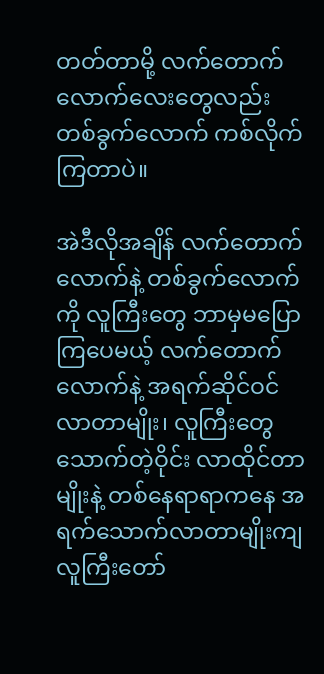တတ်တာမို့ လက်တောက်လောက်လေးတွေလည်း တစ်ခွက်လောက် ကစ်လိုက်ကြတာပဲ။

အဲဒီလိုအချိန် လက်တောက်လောက်နဲ့ တစ်ခွက်လောက်ကို လူကြီးတွေ ဘာမှမပြောကြပေမယ့် လက်တောက်လောက်နဲ့ အရက်ဆိုင်ဝင်လာတာမျိုး၊ လူကြီးတွေသောက်တဲ့ဝိုင်း လာထိုင်တာမျိုးနဲ့ တစ်နေရာရာကနေ အရက်သောက်လာတာမျိုးကျ လူကြီးတော်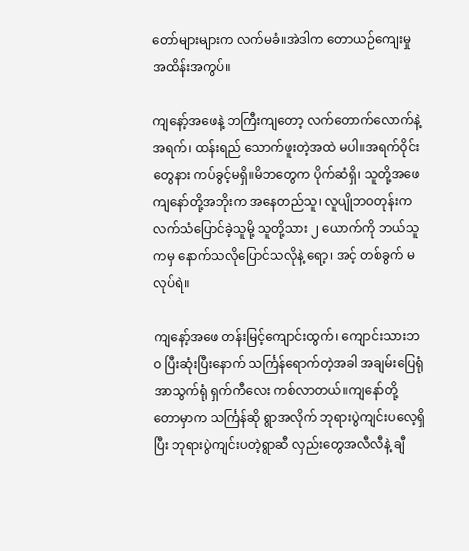တော်များများက လက်မခံ။အဲဒါက တောယဉ်ကျေးမှု အထိန်းအကွပ်။

ကျနော့်အဖေနဲ့ ဘကြီးကျတော့ လက်တောက်လောက်နဲ့ အရက်၊ ထန်းရည် သောက်ဖူးတဲ့အထဲ မပါ။အရက်ဝိုင်းတွေနား ကပ်ခွင့်မရှိ။မိဘတွေက ပိုက်ဆံရှိ၊ သူတို့အဖေ ကျနော်တို့အဘိုးက အနေတည်သူ၊ လူပျိုဘဝတုန်းက လက်သံပြောင်ခဲ့သူမို့ သူတို့သား ၂ ယောက်ကို ဘယ်သူကမှ နောက်သလိုပြောင်သလိုနဲ့ ရော့၊ အင့် တစ်ခွက် မလုပ်ရဲ။

ကျနော့်အဖေ တန်းမြင့်ကျောင်းထွက်၊ ကျောင်းသားဘဝ ပြီးဆုံးပြီးနောက် သင်္ကြန်ရောက်တဲ့အခါ အချမ်းပြေရုံ အာသွက်ရုံ ရှက်ကီလေး ကစ်လာတယ်။ကျနော်တို့ တောမှာက သင်္ကြန်ဆို ရွာအလိုက် ဘုရားပွဲကျင်းပလေ့ရှိပြီး ဘုရားပွဲကျင်းပတဲ့ရွာဆီ လှည်းတွေအလီလီနဲ့ ချီ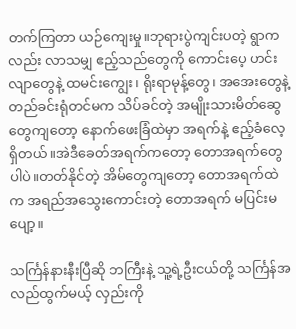တက်ကြတာ ယဉ်ကျေးမှု။ဘုရားပွဲကျင်းပတဲ့ ရွာကလည်း လာသမျှ ဧည့်သည်တွေကို ကောင်းပေ့ ဟင်းလျာတွေနဲ့ ထမင်းကျွေး၊ ရိုးရာမုန့်တွေ၊ အအေးတွေနဲ့ တည်ခင်းရုံတင်မက သိပ်ခင်တဲ့ အမျိုးသားမိတ်ဆွေတွေကျတော့ နောက်ဖေးခြံထဲမှာ အရက်နဲ့ ဧည့်ခံလေ့ရှိတယ်။အဲဒီခေတ်အရက်ကတော့ တောအရက်တွေပါပဲ။တတ်နိုင်တဲ့ အိမ်တွေကျတော့ တောအရက်ထဲက အရည်အသွေးကောင်းတဲ့ တောအရက် မပြင်းမပျော့။

သင်္ကြန်နားနီးပြီဆို ဘကြီးနဲ့ သူ့ရဲ့ဦးငယ်တို့ သင်္ကြန်အလည်ထွက်မယ့် လှည်းကို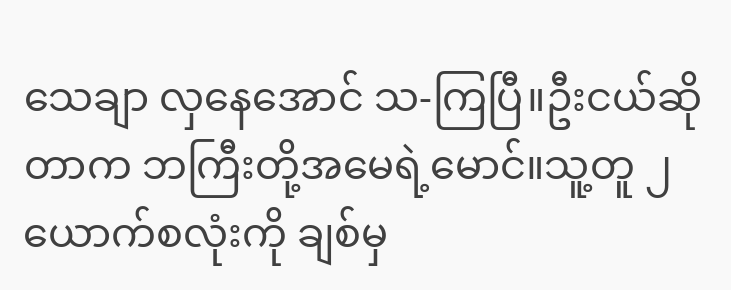သေချာ လှနေအောင် သ-ကြပြီ။ဦးငယ်ဆိုတာက ဘကြီးတို့အမေရဲ့မောင်။သူ့တူ ၂ ယောက်စလုံးကို ချစ်မှ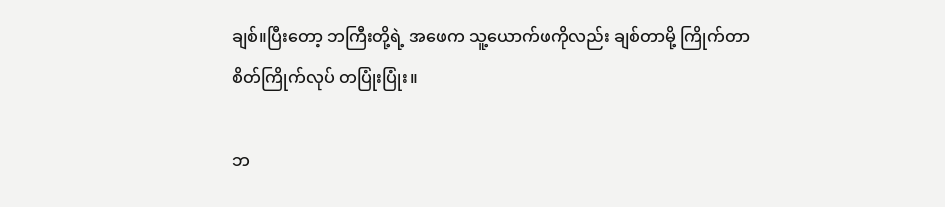ချစ်။ပြီးတော့ ဘကြီးတို့ရဲ့ အဖေက သူ့ယောက်ဖကိုလည်း ချစ်တာမို့ ကြိုက်တာ စိတ်ကြိုက်လုပ် တပြုံးပြုံး။

ဘ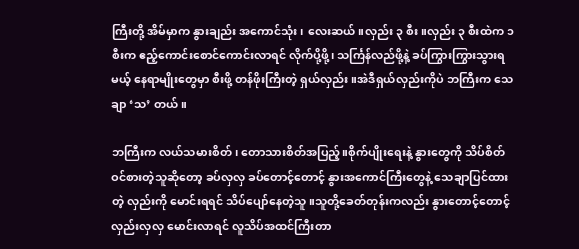ကြီးတို့ အိမ်မှာက နွားချည်း အကောင်သုံး၊ လေးဆယ်။လှည်း ၃ စီး။လှည်း ၃ စီးထဲက ၁ စီးက ဧည့်ကောင်းစောင်ကောင်းလာရင် လိုက်ပို့ဖို့၊ သင်္ကြန်လည်ဖို့နဲ့ ခပ်ကြွားကြွားသွားရမယ့် နေရာမျိုးတွေမှာ စီးဖို့ တန်ဖိုးကြီးတဲ့ ရှယ်လှည်း။အဲဒီရှယ်လှည်းကိုပဲ ဘကြီးက သေချာ ‘သ’ တယ်။

ဘကြီးက လယ်သမားစိတ်၊ တောသားစိတ်အပြည့်။စိုက်ပျိုးရေးနဲ့ နွားတွေကို သိပ်စိတ်ဝင်စားတဲ့သူဆိုတော့ ခပ်လှလှ ခပ်တောင့်တောင့် နွားအကောင်ကြီးတွေနဲ့ သေချာပြင်ထားတဲ့ လှည်းကို မောင်းရရင် သိပ်ပျော်နေတဲ့သူ။သူတို့ခေတ်တုန်းကလည်း နွားတောင့်တောင့် လှည်းလှလှ မောင်းလာရင် လူသိပ်အထင်ကြီးတာ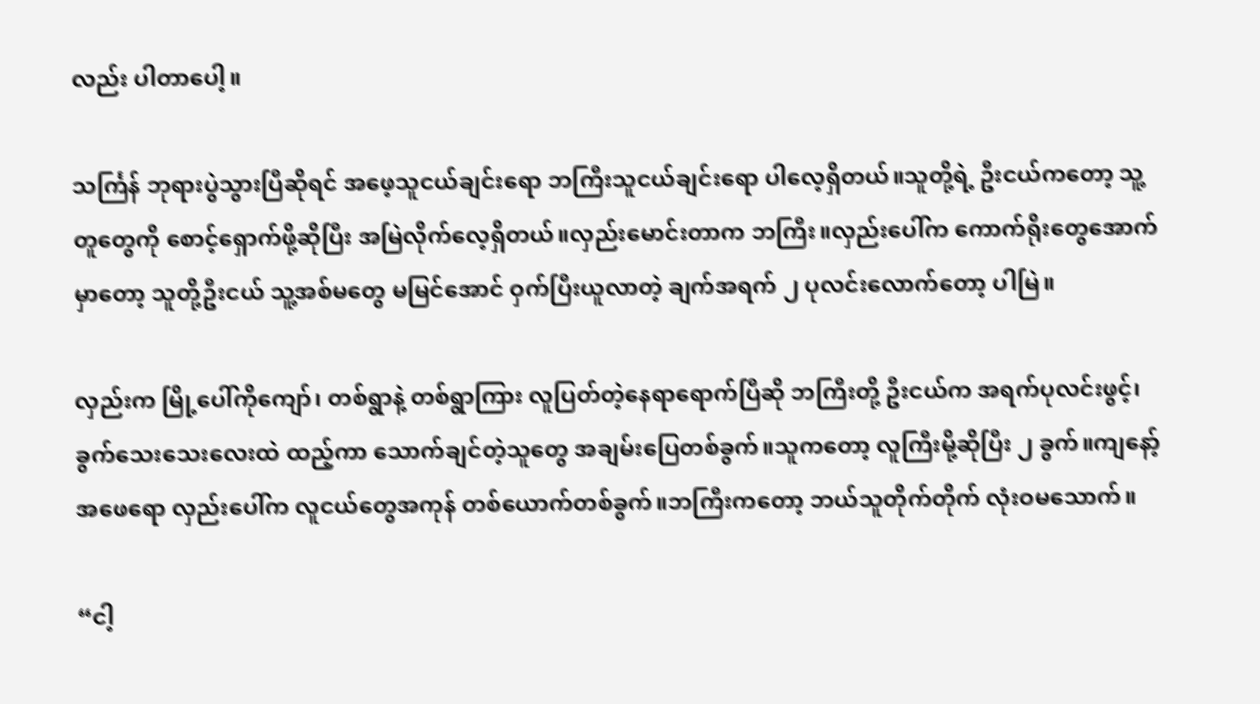လည်း ပါတာပေါ့။

သင်္ကြန် ဘုရားပွဲသွားပြီဆိုရင် အဖေ့သူငယ်ချင်းရော ဘကြီးသူငယ်ချင်းရော ပါလေ့ရှိတယ်။သူတို့ရဲ့ ဦးငယ်ကတော့ သူ့တူတွေကို စောင့်ရှောက်ဖို့ဆိုပြီး အမြဲလိုက်လေ့ရှိတယ်။လှည်းမောင်းတာက ဘကြီး။လှည်းပေါ်က ကောက်ရိုးတွေအောက်မှာတော့ သူတို့ဦးငယ် သူ့အစ်မတွေ မမြင်အောင် ဝှက်ပြီးယူလာတဲ့ ချက်အရက် ၂ ပုလင်းလောက်တော့ ပါမြဲ။

လှည်းက မြို့ပေါ်ကိုကျော်၊ တစ်ရွာနဲ့ တစ်ရွာကြား လူပြတ်တဲ့နေရာရောက်ပြီဆို ဘကြီးတို့ ဦးငယ်က အရက်ပုလင်းဖွင့်၊ ခွက်သေးသေးလေးထဲ ထည့်ကာ သောက်ချင်တဲ့သူတွေ အချမ်းပြေတစ်ခွက်။သူကတော့ လူကြီးမို့ဆိုပြီး ၂ ခွက်။ကျနော့်အဖေရော လှည်းပေါ်က လူငယ်တွေအကုန် တစ်ယောက်တစ်ခွက်။ဘကြီးကတော့ ဘယ်သူတိုက်တိုက် လုံးဝမသောက်။

“ငါ့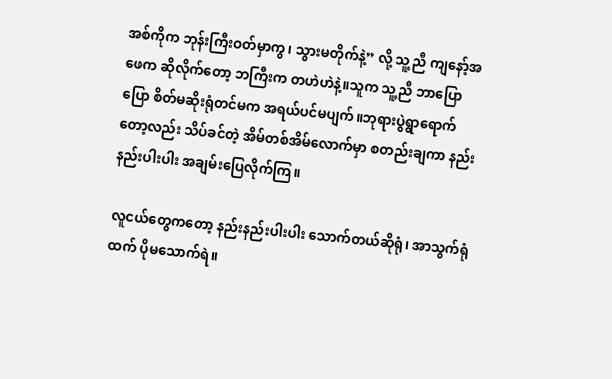အစ်ကိုက ဘုန်းကြီးဝတ်မှာကွ၊ သွားမတိုက်နဲ့” လို့ သူ့ညီ ကျနော့်အဖေက ဆိုလိုက်တော့ ဘကြီးက တဟဲဟဲနဲ့။သူက သူ့ညီ ဘာပြောပြော စိတ်မဆိုးရုံတင်မက အရယ်ပင်မပျက်။ဘုရားပွဲရွာရောက်တော့လည်း သိပ်ခင်တဲ့ အိမ်တစ်အိမ်လောက်မှာ စတည်းချကာ နည်းနည်းပါးပါး အချမ်းပြေလိုက်ကြ။

လူငယ်တွေကတော့ နည်းနည်းပါးပါး သောက်တယ်ဆိုရုံ၊ အာသွက်ရုံထက် ပိုမသောက်ရဲ။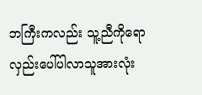ဘကြီးကလည်း သူ့ညီကိုရော လှည်းပေါ်ပါလာသူအားလုံး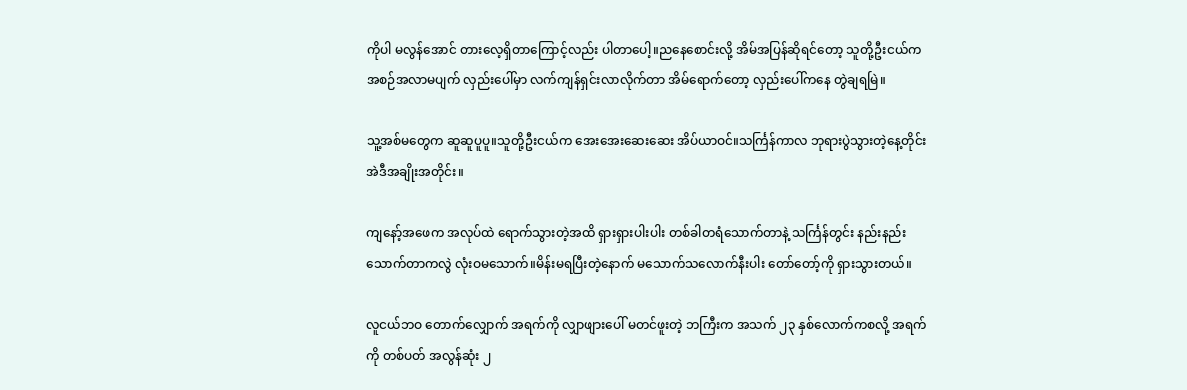ကိုပါ မလွန်အောင် တားလေ့ရှိတာကြောင့်လည်း ပါတာပေါ့။ညနေစောင်းလို့ အိမ်အပြန်ဆိုရင်တော့ သူတို့ဦးငယ်က အစဉ်အလာမပျက် လှည်းပေါ်မှာ လက်ကျန်ရှင်းလာလိုက်တာ အိမ်ရောက်တော့ လှည်းပေါ်ကနေ တွဲချရမြဲ။

သူ့အစ်မတွေက ဆူဆူပူပူ။သူတို့ဦးငယ်က အေးအေးဆေးဆေး အိပ်ယာဝင်။သင်္ကြန်ကာလ ဘုရားပွဲသွားတဲ့နေ့တိုင်း အဲဒီအချိုးအတိုင်း။

ကျနော့်အဖေက အလုပ်ထဲ ရောက်သွားတဲ့အထိ ရှားရှားပါးပါး တစ်ခါတရံသောက်တာနဲ့ သင်္ကြန်တွင်း နည်းနည်းသောက်တာကလွဲ လုံးဝမသောက်။မိန်းမရပြီးတဲ့နောက် မသောက်သလောက်နီးပါး တော်တော့်ကို ရှားသွားတယ်။

လူငယ်ဘဝ တောက်လျှောက် အရက်ကို လျှာဖျားပေါ် မတင်ဖူးတဲ့ ဘကြီးက အသက် ၂၃ နှစ်လောက်ကစလို့ အရက်ကို တစ်ပတ် အလွန်ဆုံး ၂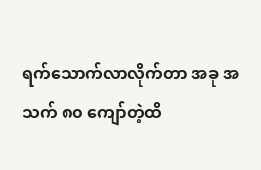ရက်သောက်လာလိုက်တာ အခု အသက် ၈၀ ကျော်တဲ့ထိ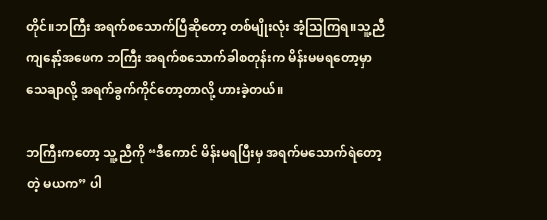တိုင်။ဘကြီး အရက်စသောက်ပြီဆိုတော့ တစ်မျိုးလုံး အံ့သြကြရ။သူ့ညီ ကျနော့်အဖေက ဘကြီး အရက်စသောက်ခါစတုန်းက မိန်းမမရတော့မှာ သေချာလို့ အရက်ခွက်ကိုင်တော့တာလို့ ဟားခဲ့တယ်။

ဘကြီးကတော့ သူ့ညီကို “ဒီကောင် မိန်းမရပြီးမှ အရက်မသောက်ရဲတော့တဲ့ မယက” ပါ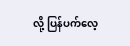လို့ ပြန်ပက်လေ့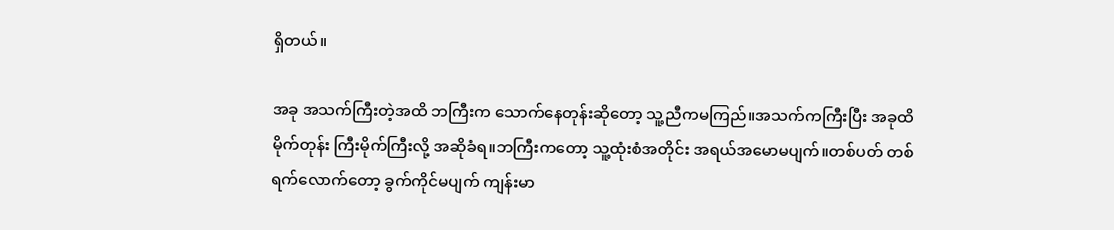ရှိတယ်။

အခု အသက်ကြီးတဲ့အထိ ဘကြီးက သောက်နေတုန်းဆိုတော့ သူ့ညီကမကြည်။အသက်ကကြီးပြီး အခုထိမိုက်တုန်း ကြီးမိုက်ကြီးလို့ အဆိုခံရ။ဘကြီးကတော့ သူ့ထုံးစံအတိုင်း အရယ်အမောမပျက်။တစ်ပတ် တစ်ရက်လောက်တော့ ခွက်ကိုင်မပျက် ကျန်းမာ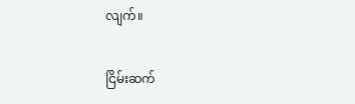လျက်။

ငြိမ်းဆက်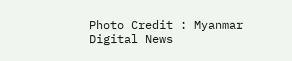Photo Credit : Myanmar Digital News